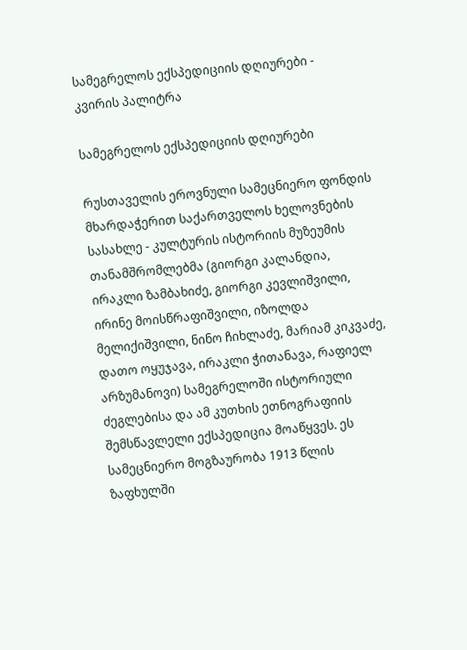სამეგრელოს ექსპედიციის დღიურები - კვირის პალიტრა

სამეგრელოს ექსპედიციის დღიურები

რუსთაველის ეროვნული სამეცნიერო ფონდის მხარდაჭერით საქართველოს ხელოვნების სასახლე - კულტურის ისტორიის მუზეუმის თანამშრომლებმა (გიორგი კალანდია, ირაკლი ზამბახიძე, გიორგი კევლიშვილი, ირინე მოისწრაფიშვილი, იზოლდა მელიქიშვილი, ნინო ჩიხლაძე, მარიამ კიკვაძე, დათო ოყუჯავა, ირაკლი ჭითანავა, რაფიელ არზუმანოვი) სამეგრელოში ისტორიული ძეგლებისა და ამ კუთხის ეთნოგრაფიის შემსწავლელი ექსპედიცია მოაწყვეს. ეს სამეცნიერო მოგზაურობა 1913 წლის ზაფხულში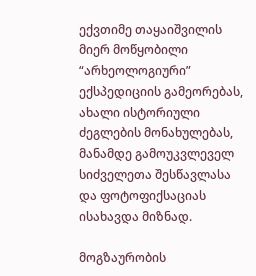ექვთიმე თაყაიშვილის მიერ მოწყობილი “არხეოლოგიური” ექსპედიციის გამეორებას, ახალი ისტორიული ძეგლების მონახულებას, მანამდე გამოუკვლეველ სიძველეთა შესწავლასა და ფოტოფიქსაციას ისახავდა მიზნად.

მოგზაურობის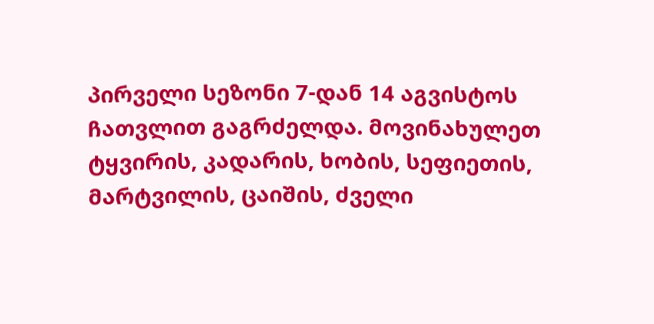პირველი სეზონი 7-დან 14 აგვისტოს ჩათვლით გაგრძელდა. მოვინახულეთ ტყვირის, კადარის, ხობის, სეფიეთის, მარტვილის, ცაიშის, ძველი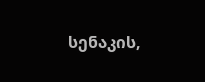სენაკის,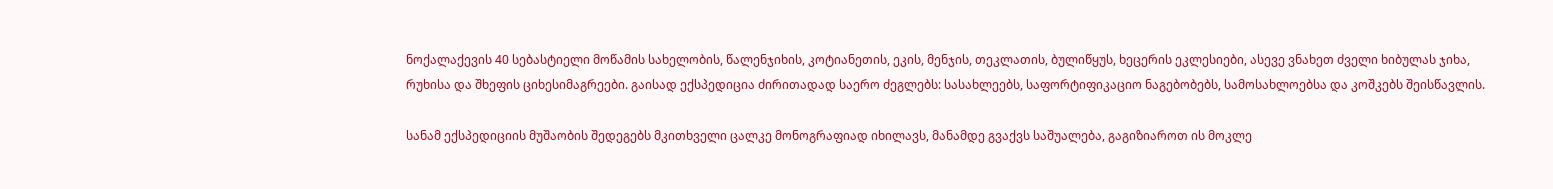ნოქალაქევის 40 სებასტიელი მოწამის სახელობის, წალენჯიხის, კოტიანეთის, ეკის, მენჯის, თეკლათის, ბულიწყუს, ხეცერის ეკლესიები, ასევე ვნახეთ ძველი ხიბულას ჯიხა, რუხისა და შხეფის ციხესიმაგრეები. გაისად ექსპედიცია ძირითადად საერო ძეგლებს: სასახლეებს, საფორტიფიკაციო ნაგებობებს, სამოსახლოებსა და კოშკებს შეისწავლის.

სანამ ექსპედიციის მუშაობის შედეგებს მკითხველი ცალკე მონოგრაფიად იხილავს, მანამდე გვაქვს საშუალება, გაგიზიაროთ ის მოკლე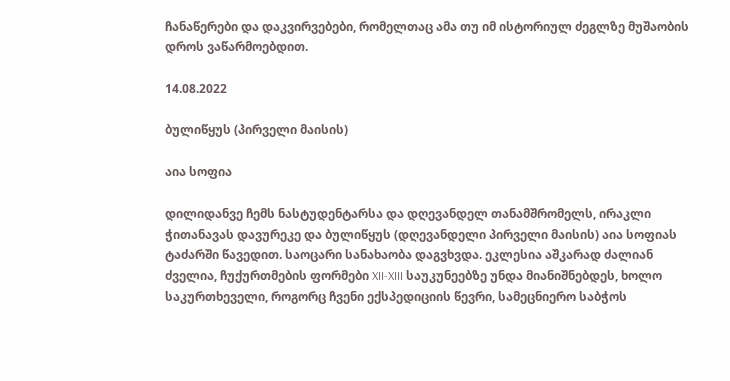ჩანაწერები და დაკვირვებები, რომელთაც ამა თუ იმ ისტორიულ ძეგლზე მუშაობის დროს ვაწარმოებდით.

14.08.2022

ბულიწყუს (პირველი მაისის)

აია სოფია

დილიდანვე ჩემს ნასტუდენტარსა და დღევანდელ თანამშრომელს, ირაკლი ჭითანავას დავურეკე და ბულიწყუს (დღევანდელი პირველი მაისის) აია სოფიას ტაძარში წავედით. საოცარი სანახაობა დაგვხვდა. ეკლესია აშკარად ძალიან ძველია, ჩუქურთმების ფორმები XII-XIII საუკუნეებზე უნდა მიანიშნებდეს, ხოლო საკურთხეველი, როგორც ჩვენი ექსპედიციის წევრი, სამეცნიერო საბჭოს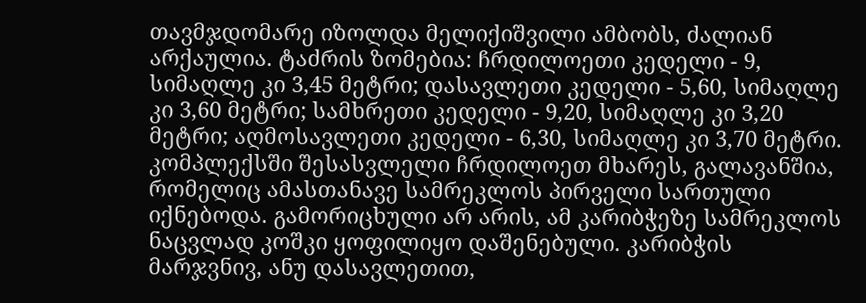თავმჯდომარე იზოლდა მელიქიშვილი ამბობს, ძალიან არქაულია. ტაძრის ზომებია: ჩრდილოეთი კედელი - 9, სიმაღლე კი 3,45 მეტრი; დასავლეთი კედელი - 5,60, სიმაღლე კი 3,60 მეტრი; სამხრეთი კედელი - 9,20, სიმაღლე კი 3,20 მეტრი; აღმოსავლეთი კედელი - 6,30, სიმაღლე კი 3,70 მეტრი. კომპლექსში შესასვლელი ჩრდილოეთ მხარეს, გალავანშია, რომელიც ამასთანავე სამრეკლოს პირველი სართული იქნებოდა. გამორიცხული არ არის, ამ კარიბჭეზე სამრეკლოს ნაცვლად კოშკი ყოფილიყო დაშენებული. კარიბჭის მარჯვნივ, ანუ დასავლეთით,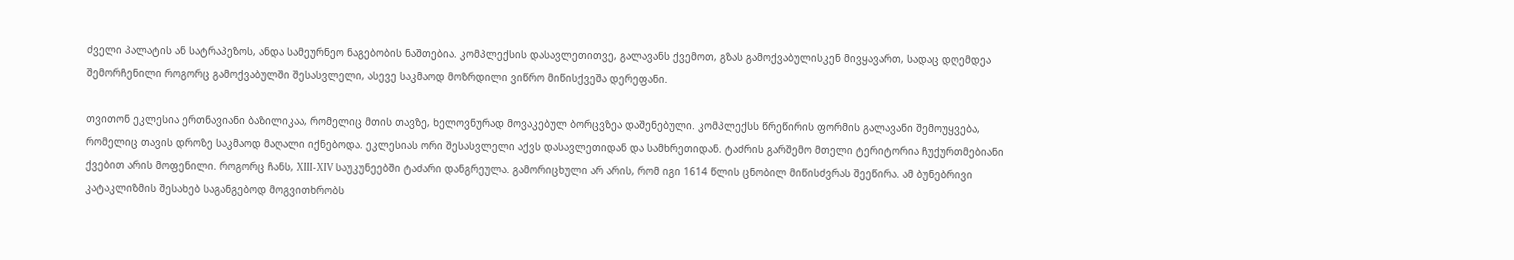ძველი პალატის ან სატრაპეზოს, ანდა სამეურნეო ნაგებობის ნაშთებია. კომპლექსის დასავლეთითვე, გალავანს ქვემოთ, გზას გამოქვაბულისკენ მივყავართ, სადაც დღემდეა შემორჩენილი როგორც გამოქვაბულში შესასვლელი, ასევე საკმაოდ მოზრდილი ვიწრო მიწისქვეშა დერეფანი.

თვითონ ეკლესია ერთნავიანი ბაზილიკაა, რომელიც მთის თავზე, ხელოვნურად მოვაკებულ ბორცვზეა დაშენებული. კომპლექსს წრეწირის ფორმის გალავანი შემოუყვება, რომელიც თავის დროზე საკმაოდ მაღალი იქნებოდა. ეკლესიას ორი შესასვლელი აქვს დასავლეთიდან და სამხრეთიდან. ტაძრის გარშემო მთელი ტერიტორია ჩუქურთმებიანი ქვებით არის მოფენილი. როგორც ჩანს, XIII-XIV საუკუნეებში ტაძარი დანგრეულა. გამორიცხული არ არის, რომ იგი 1614 წლის ცნობილ მიწისძვრას შეეწირა. ამ ბუნებრივი კატაკლიზმის შესახებ საგანგებოდ მოგვითხრობს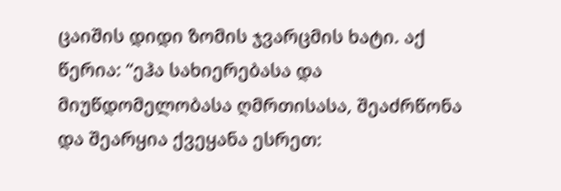ცაიშის დიდი ზომის ჯვარცმის ხატი. აქ წერია: “ეჰა სახიერებასა და მიუწდომელობასა ღმრთისასა, შეაძრწონა და შეარყია ქვეყანა ესრეთ: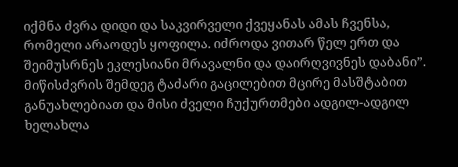იქმნა ძვრა დიდი და საკვირველი ქვეყანას ამას ჩვენსა, რომელი არაოდეს ყოფილა. იძროდა ვითარ წელ ერთ და შეიმუსრნეს ეკლესიანი მრავალნი და დაირღვივნეს დაბანი”. მიწისძვრის შემდეგ ტაძარი გაცილებით მცირე მასშტაბით განუახლებიათ და მისი ძველი ჩუქურთმები ადგილ-ადგილ ხელახლა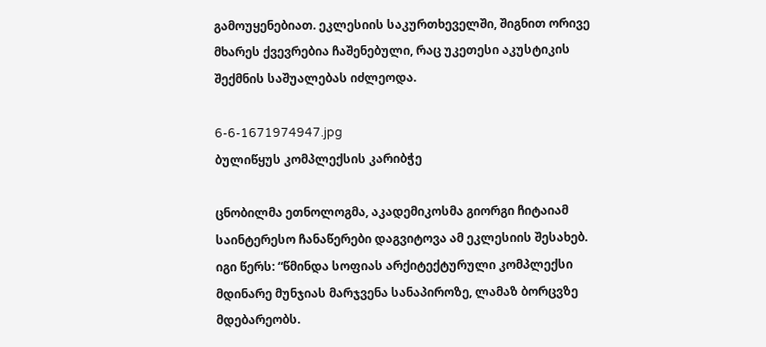გამოუყენებიათ. ეკლესიის საკურთხეველში, შიგნით ორივე მხარეს ქვევრებია ჩაშენებული, რაც უკეთესი აკუსტიკის შექმნის საშუალებას იძლეოდა.

6-6-1671974947.jpg
ბულიწყუს კომპლექსის კარიბჭე

ცნობილმა ეთნოლოგმა, აკადემიკოსმა გიორგი ჩიტაიამ საინტერესო ჩანაწერები დაგვიტოვა ამ ეკლესიის შესახებ. იგი წერს: “წმინდა სოფიას არქიტექტურული კომპლექსი მდინარე მუნჯიას მარჯვენა სანაპიროზე, ლამაზ ბორცვზე მდებარეობს.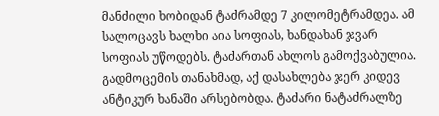მანძილი ხობიდან ტაძრამდე 7 კილომეტრამდეა. ამ სალოცავს ხალხი აია სოფიას, ხანდახან ჯვარ სოფიას უწოდებს. ტაძართან ახლოს გამოქვაბულია. გადმოცემის თანახმად, აქ დასახლება ჯერ კიდევ ანტიკურ ხანაში არსებობდა. ტაძარი ნატაძრალზე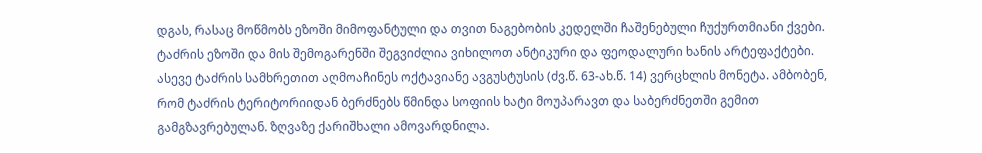დგას, რასაც მოწმობს ეზოში მიმოფანტული და თვით ნაგებობის კედელში ჩაშენებული ჩუქურთმიანი ქვები. ტაძრის ეზოში და მის შემოგარენში შეგვიძლია ვიხილოთ ანტიკური და ფეოდალური ხანის არტეფაქტები. ასევე ტაძრის სამხრეთით აღმოაჩინეს ოქტავიანე ავგუსტუსის (ძვ.წ. 63-ახ.წ. 14) ვერცხლის მონეტა. ამბობენ, რომ ტაძრის ტერიტორიიდან ბერძნებს წმინდა სოფიის ხატი მოუპარავთ და საბერძნეთში გემით გამგზავრებულან. ზღვაზე ქარიშხალი ამოვარდნილა.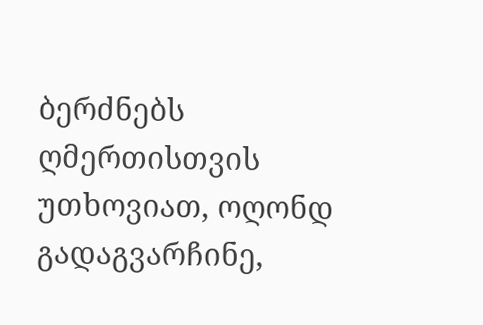ბერძნებს ღმერთისთვის უთხოვიათ, ოღონდ გადაგვარჩინე,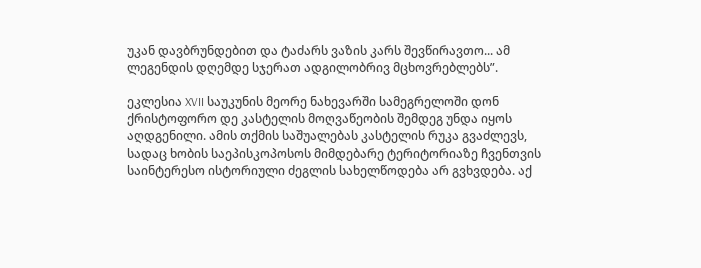უკან დავბრუნდებით და ტაძარს ვაზის კარს შევწირავთო... ამ ლეგენდის დღემდე სჯერათ ადგილობრივ მცხოვრებლებს”.

ეკლესია XVII საუკუნის მეორე ნახევარში სამეგრელოში დონ ქრისტოფორო დე კასტელის მოღვაწეობის შემდეგ უნდა იყოს აღდგენილი. ამის თქმის საშუალებას კასტელის რუკა გვაძლევს, სადაც ხობის საეპისკოპოსოს მიმდებარე ტერიტორიაზე ჩვენთვის საინტერესო ისტორიული ძეგლის სახელწოდება არ გვხვდება. აქ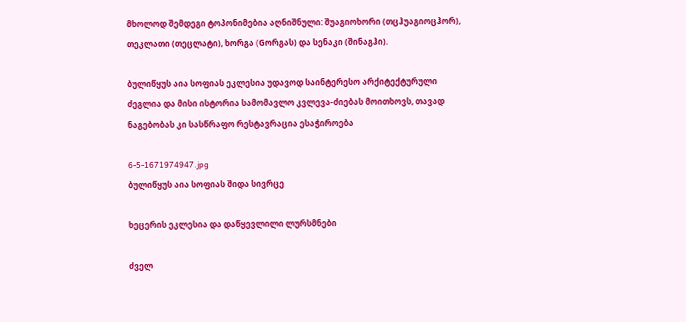მხოლოდ შემდეგი ტოპონიმებია აღნიშნული: შუაგიოხორი (თცჰუაგიოცჰორ), თეკლათი (თეცლატი), ხორგა (Gორგას) და სენაკი (შინაგჰი).

ბულიწყუს აია სოფიას ეკლესია უდავოდ საინტერესო არქიტექტურული ძეგლია და მისი ისტორია სამომავლო კვლევა-ძიებას მოითხოვს, თავად ნაგებობას კი სასწრაფო რესტავრაცია ესაჭიროება

6-5-1671974947.jpg
ბულიწყუს აია სოფიას შიდა სივრცე

ხეცერის ეკლესია და დაწყევლილი ლურსმნები

ძველ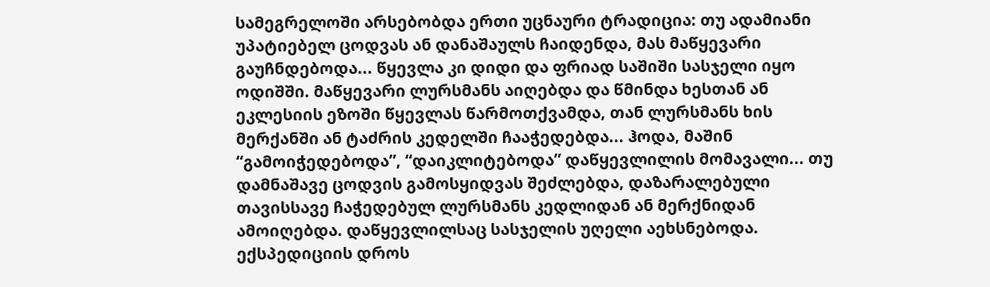სამეგრელოში არსებობდა ერთი უცნაური ტრადიცია: თუ ადამიანი უპატიებელ ცოდვას ან დანაშაულს ჩაიდენდა, მას მაწყევარი გაუჩნდებოდა... წყევლა კი დიდი და ფრიად საშიში სასჯელი იყო ოდიშში. მაწყევარი ლურსმანს აიღებდა და წმინდა ხესთან ან ეკლესიის ეზოში წყევლას წარმოთქვამდა, თან ლურსმანს ხის მერქანში ან ტაძრის კედელში ჩააჭედებდა... ჰოდა, მაშინ “გამოიჭედებოდა”, “დაიკლიტებოდა” დაწყევლილის მომავალი... თუ დამნაშავე ცოდვის გამოსყიდვას შეძლებდა, დაზარალებული თავისსავე ჩაჭედებულ ლურსმანს კედლიდან ან მერქნიდან ამოიღებდა. დაწყევლილსაც სასჯელის უღელი აეხსნებოდა. ექსპედიციის დროს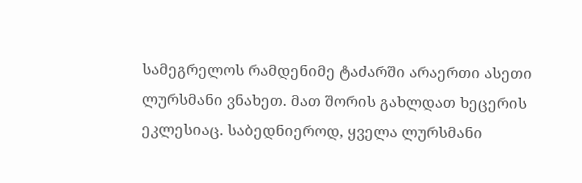სამეგრელოს რამდენიმე ტაძარში არაერთი ასეთი ლურსმანი ვნახეთ. მათ შორის გახლდათ ხეცერის ეკლესიაც. საბედნიეროდ, ყველა ლურსმანი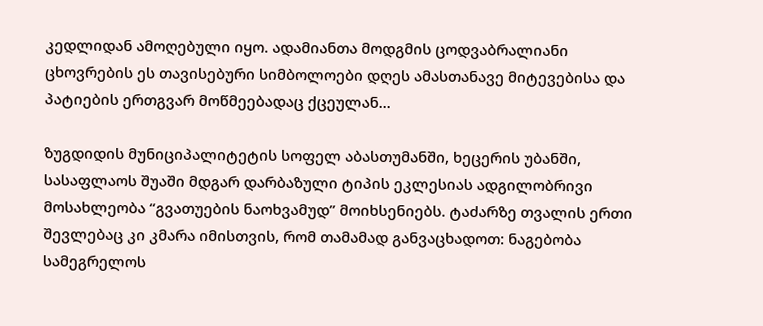კედლიდან ამოღებული იყო. ადამიანთა მოდგმის ცოდვაბრალიანი ცხოვრების ეს თავისებური სიმბოლოები დღეს ამასთანავე მიტევებისა და პატიების ერთგვარ მოწმეებადაც ქცეულან...

ზუგდიდის მუნიციპალიტეტის სოფელ აბასთუმანში, ხეცერის უბანში, სასაფლაოს შუაში მდგარ დარბაზული ტიპის ეკლესიას ადგილობრივი მოსახლეობა “გვათუების ნაოხვამუდ” მოიხსენიებს. ტაძარზე თვალის ერთი შევლებაც კი კმარა იმისთვის, რომ თამამად განვაცხადოთ: ნაგებობა სამეგრელოს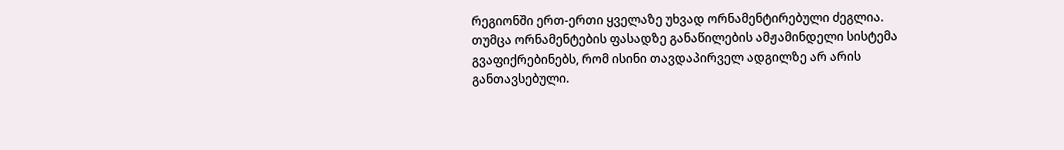რეგიონში ერთ-ერთი ყველაზე უხვად ორნამენტირებული ძეგლია. თუმცა ორნამენტების ფასადზე განაწილების ამჟამინდელი სისტემა გვაფიქრებინებს, რომ ისინი თავდაპირველ ადგილზე არ არის განთავსებული.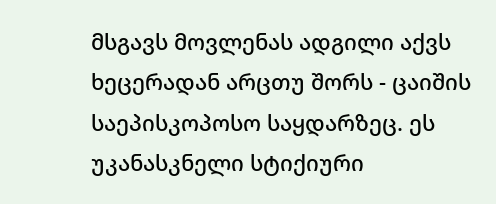მსგავს მოვლენას ადგილი აქვს ხეცერადან არცთუ შორს - ცაიშის საეპისკოპოსო საყდარზეც. ეს უკანასკნელი სტიქიური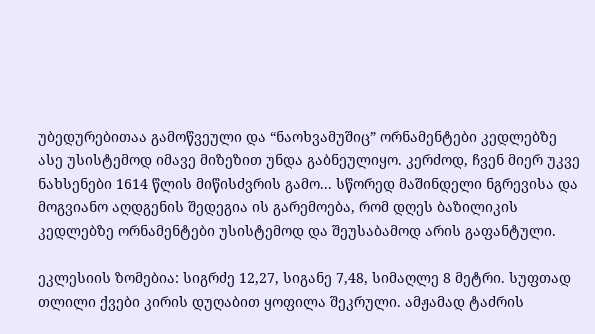უბედურებითაა გამოწვეული და “ნაოხვამუშიც” ორნამენტები კედლებზე ასე უსისტემოდ იმავე მიზეზით უნდა გაბნეულიყო. კერძოდ, ჩვენ მიერ უკვე ნახსენები 1614 წლის მიწისძვრის გამო... სწორედ მაშინდელი ნგრევისა და მოგვიანო აღდგენის შედეგია ის გარემოება, რომ დღეს ბაზილიკის კედლებზე ორნამენტები უსისტემოდ და შეუსაბამოდ არის გაფანტული.

ეკლესიის ზომებია: სიგრძე 12,27, სიგანე 7,48, სიმაღლე 8 მეტრი. სუფთად თლილი ქვები კირის დუღაბით ყოფილა შეკრული. ამჟამად ტაძრის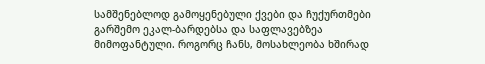სამშენებლოდ გამოყენებული ქვები და ჩუქურთმები გარშემო ეკალ-ბარდებსა და საფლავებზეა მიმოფანტული. როგორც ჩანს, მოსახლეობა ხშირად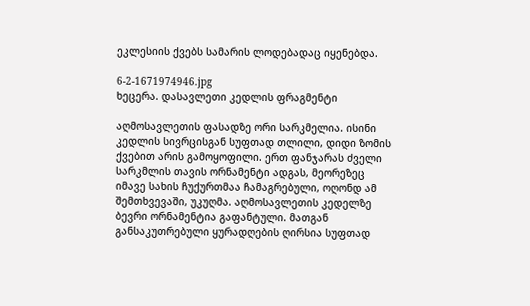ეკლესიის ქვებს სამარის ლოდებადაც იყენებდა.

6-2-1671974946.jpg
ხეცერა. დასავლეთი კედლის ფრაგმენტი

აღმოსავლეთის ფასადზე ორი სარკმელია. ისინი კედლის სივრცისგან სუფთად თლილი, დიდი ზომის ქვებით არის გამოყოფილი. ერთ ფანჯარას ძველი სარკმლის თავის ორნამენტი ადგას, მეორეზეც იმავე სახის ჩუქურთმაა ჩამაგრებული, ოღონდ ამ შემთხვევაში, უკუღმა. აღმოსავლეთის კედელზე ბევრი ორნამენტია გაფანტული. მათგან განსაკუთრებული ყურადღების ღირსია სუფთად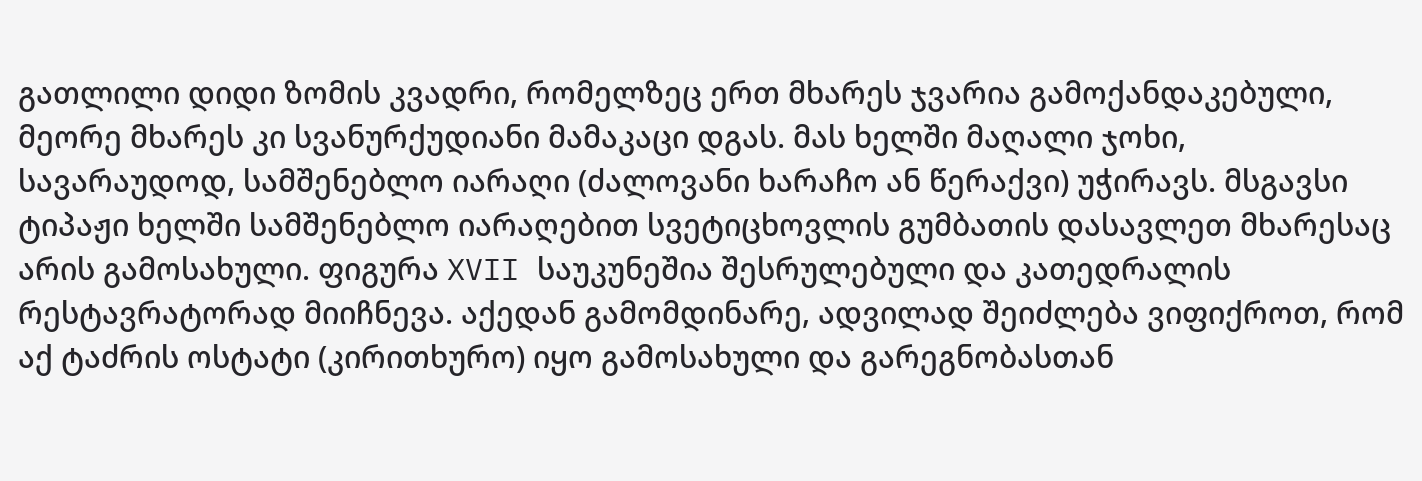გათლილი დიდი ზომის კვადრი, რომელზეც ერთ მხარეს ჯვარია გამოქანდაკებული, მეორე მხარეს კი სვანურქუდიანი მამაკაცი დგას. მას ხელში მაღალი ჯოხი, სავარაუდოდ, სამშენებლო იარაღი (ძალოვანი ხარაჩო ან წერაქვი) უჭირავს. მსგავსი ტიპაჟი ხელში სამშენებლო იარაღებით სვეტიცხოვლის გუმბათის დასავლეთ მხარესაც არის გამოსახული. ფიგურა XVII საუკუნეშია შესრულებული და კათედრალის რესტავრატორად მიიჩნევა. აქედან გამომდინარე, ადვილად შეიძლება ვიფიქროთ, რომ აქ ტაძრის ოსტატი (კირითხურო) იყო გამოსახული და გარეგნობასთან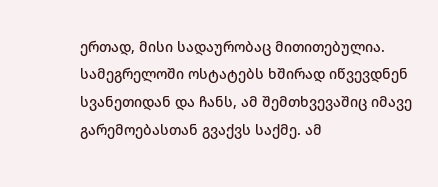ერთად, მისი სადაურობაც მითითებულია. სამეგრელოში ოსტატებს ხშირად იწვევდნენ სვანეთიდან და ჩანს, ამ შემთხვევაშიც იმავე გარემოებასთან გვაქვს საქმე. ამ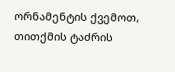ორნამენტის ქვემოთ, თითქმის ტაძრის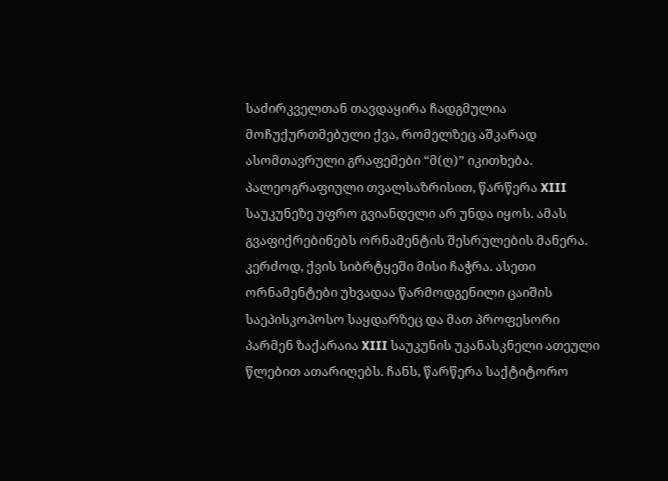საძირკველთან თავდაყირა ჩადგმულია მოჩუქურთმებული ქვა, რომელზეც აშკარად ასომთავრული გრაფემები “მ(ღ)” იკითხება. პალეოგრაფიული თვალსაზრისით, წარწერა XIII საუკუნეზე უფრო გვიანდელი არ უნდა იყოს. ამას გვაფიქრებინებს ორნამენტის შესრულების მანერა. კერძოდ, ქვის სიბრტყეში მისი ჩაჭრა. ასეთი ორნამენტები უხვადაა წარმოდგენილი ცაიშის საეპისკოპოსო საყდარზეც და მათ პროფესორი პარმენ ზაქარაია XIII საუკუნის უკანასკნელი ათეული წლებით ათარიღებს. ჩანს, წარწერა საქტიტორო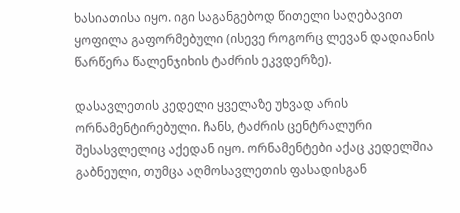ხასიათისა იყო. იგი საგანგებოდ წითელი საღებავით ყოფილა გაფორმებული (ისევე როგორც ლევან დადიანის წარწერა წალენჯიხის ტაძრის ეკვდერზე).

დასავლეთის კედელი ყველაზე უხვად არის ორნამენტირებული. ჩანს, ტაძრის ცენტრალური შესასვლელიც აქედან იყო. ორნამენტები აქაც კედელშია გაბნეული, თუმცა აღმოსავლეთის ფასადისგან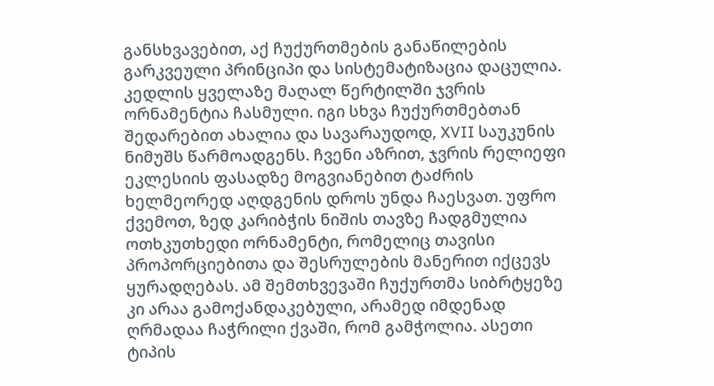განსხვავებით, აქ ჩუქურთმების განაწილების გარკვეული პრინციპი და სისტემატიზაცია დაცულია. კედლის ყველაზე მაღალ წერტილში ჯვრის ორნამენტია ჩასმული. იგი სხვა ჩუქურთმებთან შედარებით ახალია და სავარაუდოდ, XVII საუკუნის ნიმუშს წარმოადგენს. ჩვენი აზრით, ჯვრის რელიეფი ეკლესიის ფასადზე მოგვიანებით ტაძრის ხელმეორედ აღდგენის დროს უნდა ჩაესვათ. უფრო ქვემოთ, ზედ კარიბჭის ნიშის თავზე ჩადგმულია ოთხკუთხედი ორნამენტი, რომელიც თავისი პროპორციებითა და შესრულების მანერით იქცევს ყურადღებას. ამ შემთხვევაში ჩუქურთმა სიბრტყეზე კი არაა გამოქანდაკებული, არამედ იმდენად ღრმადაა ჩაჭრილი ქვაში, რომ გამჭოლია. ასეთი ტიპის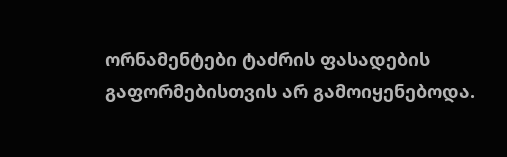ორნამენტები ტაძრის ფასადების გაფორმებისთვის არ გამოიყენებოდა.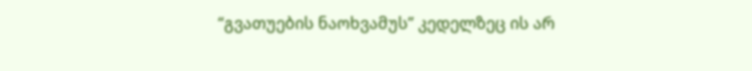“გვათუების ნაოხვამუს” კედელზეც ის არ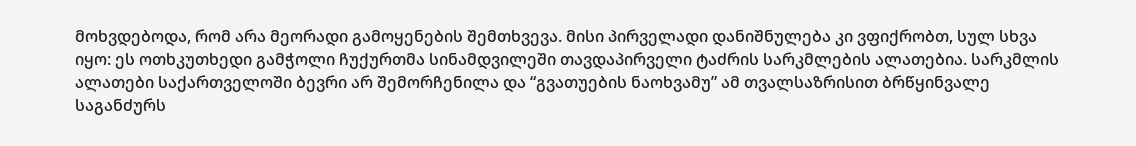მოხვდებოდა, რომ არა მეორადი გამოყენების შემთხვევა. მისი პირველადი დანიშნულება კი ვფიქრობთ, სულ სხვა იყო: ეს ოთხკუთხედი გამჭოლი ჩუქურთმა სინამდვილეში თავდაპირველი ტაძრის სარკმლების ალათებია. სარკმლის ალათები საქართველოში ბევრი არ შემორჩენილა და “გვათუების ნაოხვამუ” ამ თვალსაზრისით ბრწყინვალე საგანძურს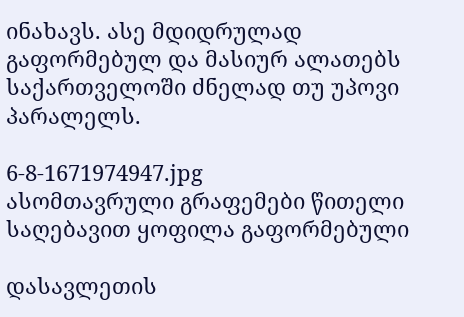ინახავს. ასე მდიდრულად გაფორმებულ და მასიურ ალათებს საქართველოში ძნელად თუ უპოვი პარალელს.

6-8-1671974947.jpg
ასომთავრული გრაფემები წითელი საღებავით ყოფილა გაფორმებული

დასავლეთის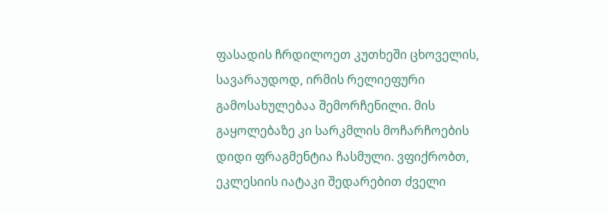ფასადის ჩრდილოეთ კუთხეში ცხოველის, სავარაუდოდ, ირმის რელიეფური გამოსახულებაა შემორჩენილი. მის გაყოლებაზე კი სარკმლის მოჩარჩოების დიდი ფრაგმენტია ჩასმული. ვფიქრობთ, ეკლესიის იატაკი შედარებით ძველი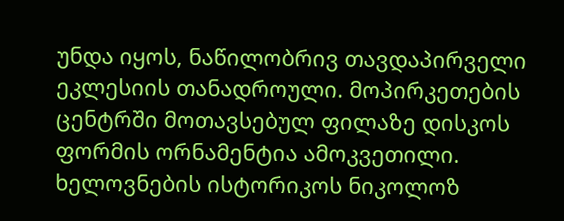უნდა იყოს, ნაწილობრივ თავდაპირველი ეკლესიის თანადროული. მოპირკეთების ცენტრში მოთავსებულ ფილაზე დისკოს ფორმის ორნამენტია ამოკვეთილი. ხელოვნების ისტორიკოს ნიკოლოზ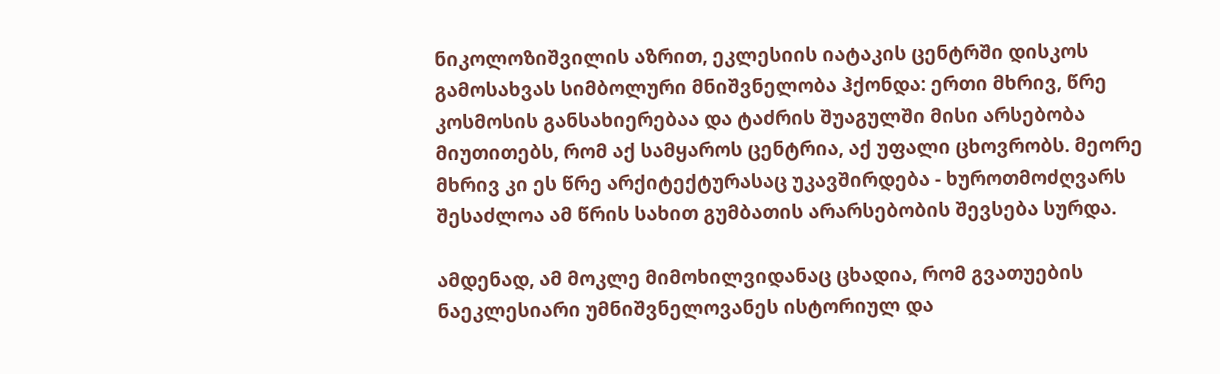ნიკოლოზიშვილის აზრით, ეკლესიის იატაკის ცენტრში დისკოს გამოსახვას სიმბოლური მნიშვნელობა ჰქონდა: ერთი მხრივ, წრე კოსმოსის განსახიერებაა და ტაძრის შუაგულში მისი არსებობა მიუთითებს, რომ აქ სამყაროს ცენტრია, აქ უფალი ცხოვრობს. მეორე მხრივ კი ეს წრე არქიტექტურასაც უკავშირდება - ხუროთმოძღვარს შესაძლოა ამ წრის სახით გუმბათის არარსებობის შევსება სურდა.

ამდენად, ამ მოკლე მიმოხილვიდანაც ცხადია, რომ გვათუების ნაეკლესიარი უმნიშვნელოვანეს ისტორიულ და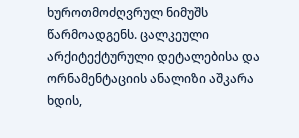ხუროთმოძღვრულ ნიმუშს წარმოადგენს. ცალკეული არქიტექტურული დეტალებისა და ორნამენტაციის ანალიზი აშკარა ხდის,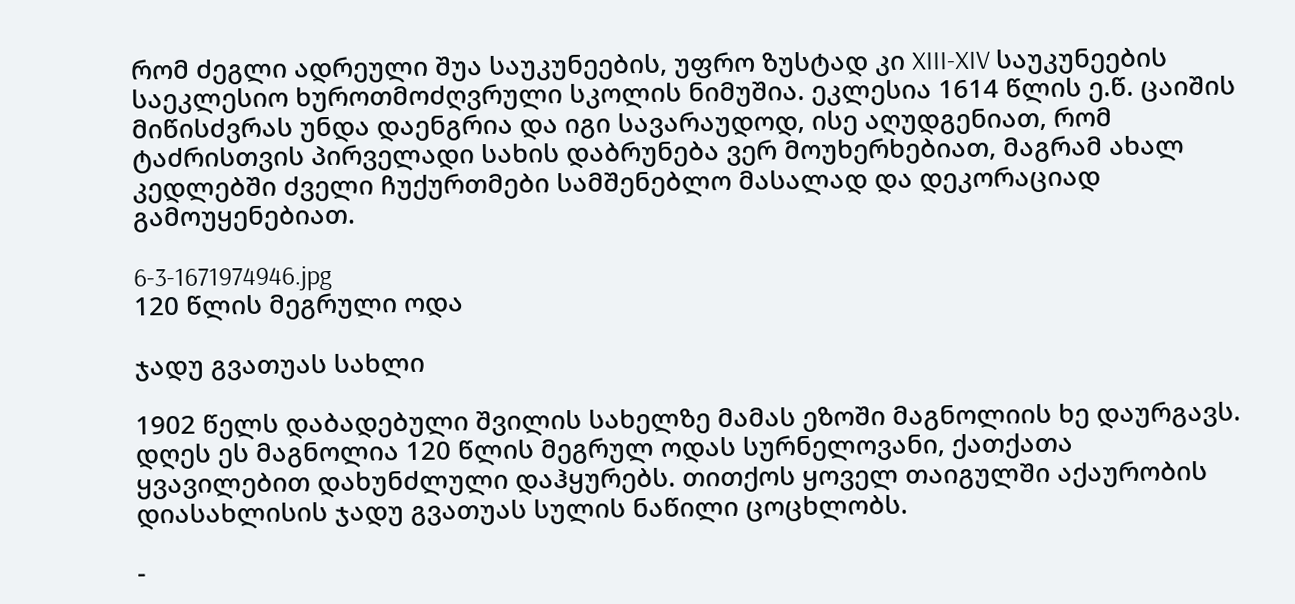რომ ძეგლი ადრეული შუა საუკუნეების, უფრო ზუსტად კი XIII-XIV საუკუნეების საეკლესიო ხუროთმოძღვრული სკოლის ნიმუშია. ეკლესია 1614 წლის ე.წ. ცაიშის მიწისძვრას უნდა დაენგრია და იგი სავარაუდოდ, ისე აღუდგენიათ, რომ ტაძრისთვის პირველადი სახის დაბრუნება ვერ მოუხერხებიათ, მაგრამ ახალ კედლებში ძველი ჩუქურთმები სამშენებლო მასალად და დეკორაციად გამოუყენებიათ.

6-3-1671974946.jpg
120 წლის მეგრული ოდა

ჯადუ გვათუას სახლი

1902 წელს დაბადებული შვილის სახელზე მამას ეზოში მაგნოლიის ხე დაურგავს. დღეს ეს მაგნოლია 120 წლის მეგრულ ოდას სურნელოვანი, ქათქათა ყვავილებით დახუნძლული დაჰყურებს. თითქოს ყოველ თაიგულში აქაურობის დიასახლისის ჯადუ გვათუას სულის ნაწილი ცოცხლობს.

-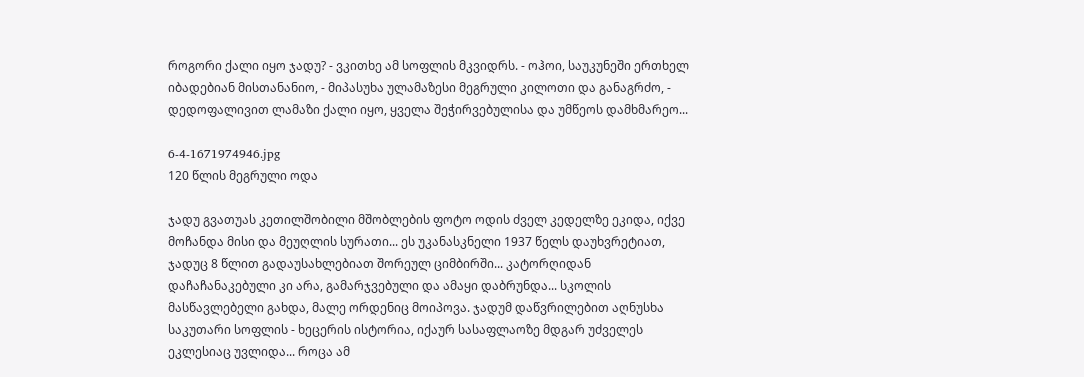როგორი ქალი იყო ჯადუ? - ვკითხე ამ სოფლის მკვიდრს. - ოჰოი, საუკუნეში ერთხელ იბადებიან მისთანანიო, - მიპასუხა ულამაზესი მეგრული კილოთი და განაგრძო, - დედოფალივით ლამაზი ქალი იყო, ყველა შეჭირვებულისა და უმწეოს დამხმარეო...

6-4-1671974946.jpg
120 წლის მეგრული ოდა

ჯადუ გვათუას კეთილშობილი მშობლების ფოტო ოდის ძველ კედელზე ეკიდა, იქვე მოჩანდა მისი და მეუღლის სურათი... ეს უკანასკნელი 1937 წელს დაუხვრეტიათ, ჯადუც 8 წლით გადაუსახლებიათ შორეულ ციმბირში... კატორღიდან დაჩაჩანაკებული კი არა, გამარჯვებული და ამაყი დაბრუნდა... სკოლის მასწავლებელი გახდა, მალე ორდენიც მოიპოვა. ჯადუმ დაწვრილებით აღნუსხა საკუთარი სოფლის - ხეცერის ისტორია, იქაურ სასაფლაოზე მდგარ უძველეს ეკლესიაც უვლიდა... როცა ამ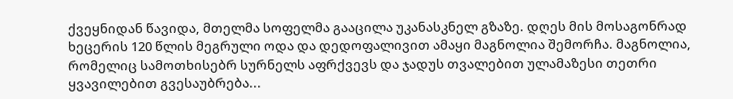ქვეყნიდან წავიდა, მთელმა სოფელმა გააცილა უკანასკნელ გზაზე. დღეს მის მოსაგონრად ხეცერის 120 წლის მეგრული ოდა და დედოფალივით ამაყი მაგნოლია შემორჩა. მაგნოლია, რომელიც სამოთხისებრ სურნელს აფრქვევს და ჯადუს თვალებით ულამაზესი თეთრი ყვავილებით გვესაუბრება...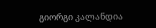გიორგი კალანდია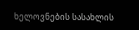ხელოვნების სასახლის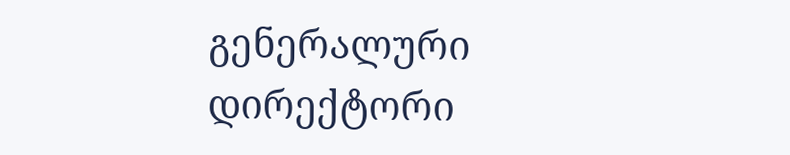გენერალური დირექტორი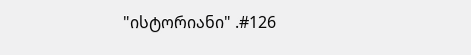"ისტორიანი" .#126